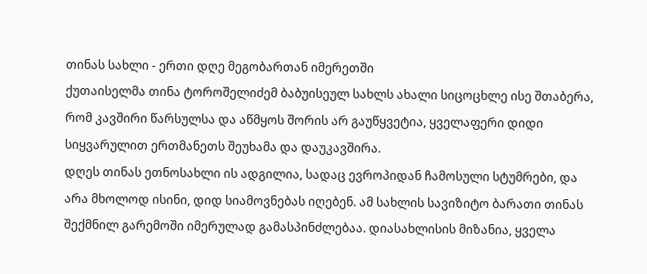თინას სახლი - ერთი დღე მეგობართან იმერეთში
ქუთაისელმა თინა ტოროშელიძემ ბაბუისეულ სახლს ახალი სიცოცხლე ისე შთაბერა, რომ კავშირი წარსულსა და აწმყოს შორის არ გაუწყვეტია, ყველაფერი დიდი სიყვარულით ერთმანეთს შეუხამა და დაუკავშირა.
დღეს თინას ეთნოსახლი ის ადგილია, სადაც ევროპიდან ჩამოსული სტუმრები, და არა მხოლოდ ისინი, დიდ სიამოვნებას იღებენ. ამ სახლის სავიზიტო ბარათი თინას შექმნილ გარემოში იმერულად გამასპინძლებაა. დიასახლისის მიზანია, ყველა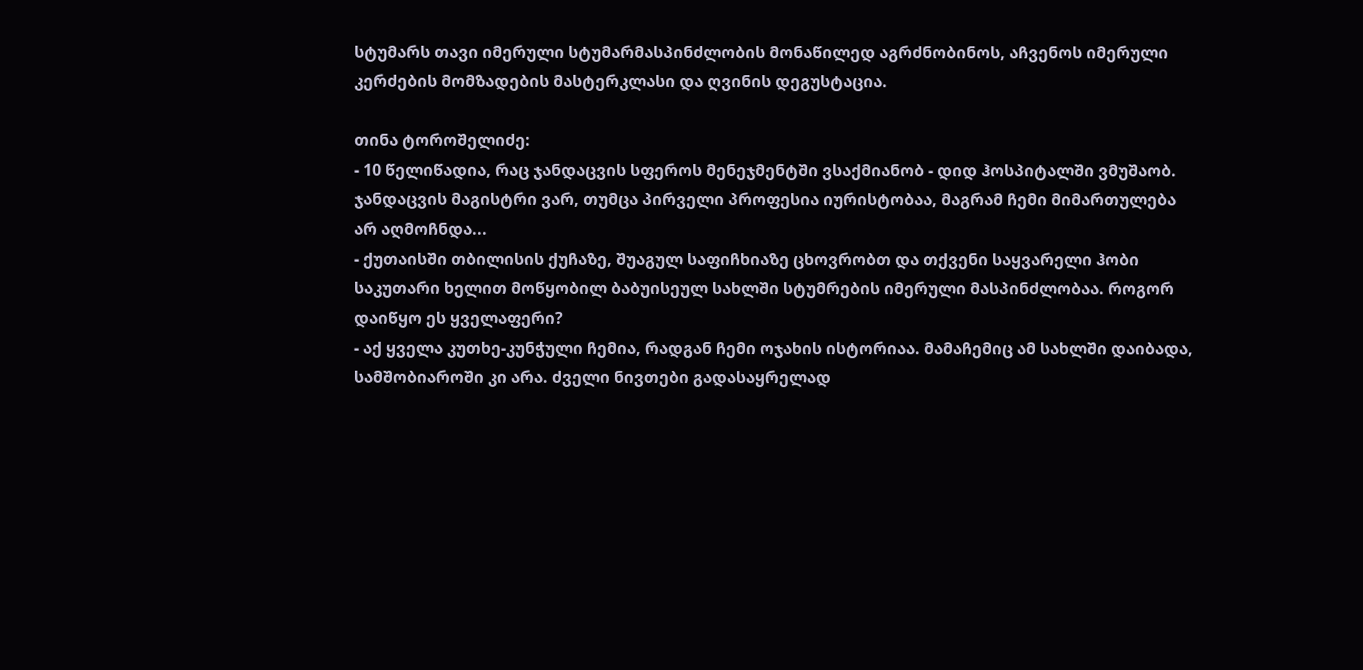სტუმარს თავი იმერული სტუმარმასპინძლობის მონაწილედ აგრძნობინოს, აჩვენოს იმერული კერძების მომზადების მასტერკლასი და ღვინის დეგუსტაცია.

თინა ტოროშელიძე:
- 10 წელიწადია, რაც ჯანდაცვის სფეროს მენეჯმენტში ვსაქმიანობ - დიდ ჰოსპიტალში ვმუშაობ. ჯანდაცვის მაგისტრი ვარ, თუმცა პირველი პროფესია იურისტობაა, მაგრამ ჩემი მიმართულება არ აღმოჩნდა...
- ქუთაისში თბილისის ქუჩაზე, შუაგულ საფიჩხიაზე ცხოვრობთ და თქვენი საყვარელი ჰობი საკუთარი ხელით მოწყობილ ბაბუისეულ სახლში სტუმრების იმერული მასპინძლობაა. როგორ დაიწყო ეს ყველაფერი?
- აქ ყველა კუთხე-კუნჭული ჩემია, რადგან ჩემი ოჯახის ისტორიაა. მამაჩემიც ამ სახლში დაიბადა, სამშობიაროში კი არა. ძველი ნივთები გადასაყრელად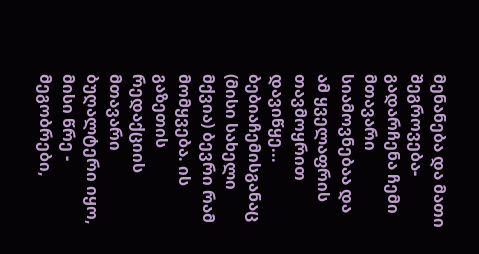მენანება და მათი შეგროვება-გადარჩენა ჩემი მთავარი სიამოვნებაა და ამ ყველაფრის თავმოყრით დავიწყე... ბებიაჩემისგანაც (მისი სახელი მქვია) ბევრი რამ მომყვება. ის გაზეთის რედაქციის მთავარი ბუღალტერი იყო, მისი წრე - მეგობრები,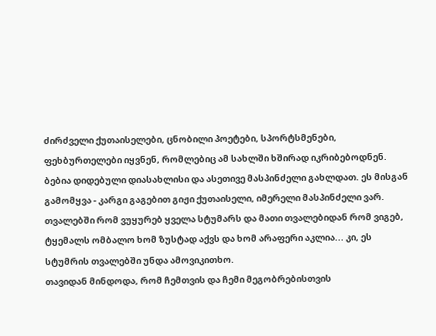ძირძველი ქუთაისელები, ცნობილი პოეტები, სპორტსმენები, ფეხბურთელები იყვნენ, რომლებიც ამ სახლში ხშირად იკრიბებოდნენ. ბებია დიდებული დიასახლისი და ასეთივე მასპინძელი გახლდათ. ეს მისგან გამომყვა - კარგი გაგებით გიჟი ქუთაისელი, იმერელი მასპინძელი ვარ. თვალებში რომ ვუყურებ ყველა სტუმარს და მათი თვალებიდან რომ ვიგებ, ტყემალს ომბალო ხომ ზუსტად აქვს და ხომ არაფერი აკლია... კი, ეს სტუმრის თვალებში უნდა ამოვიკითხო.
თავიდან მინდოდა, რომ ჩემთვის და ჩემი მეგობრებისთვის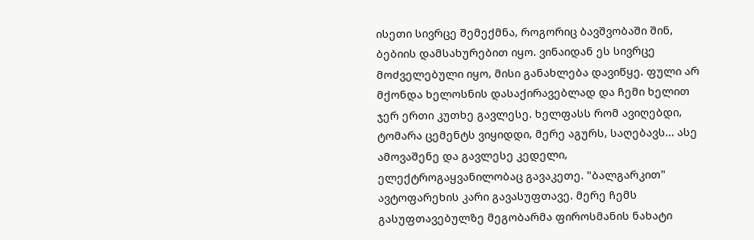ისეთი სივრცე შემექმნა, როგორიც ბავშვობაში შინ, ბებიის დამსახურებით იყო. ვინაიდან ეს სივრცე მოძველებული იყო, მისი განახლება დავიწყე. ფული არ მქონდა ხელოსნის დასაქირავებლად და ჩემი ხელით ჯერ ერთი კუთხე გავლესე. ხელფასს რომ ავიღებდი, ტომარა ცემენტს ვიყიდდი, მერე აგურს, საღებავს... ასე ამოვაშენე და გავლესე კედელი, ელექტროგაყვანილობაც გავაკეთე. "ბალგარკით" ავტოფარეხის კარი გავასუფთავე. მერე ჩემს გასუფთავებულზე მეგობარმა ფიროსმანის ნახატი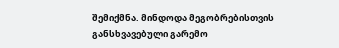შემიქმნა. მინდოდა მეგობრებისთვის განსხვავებული გარემო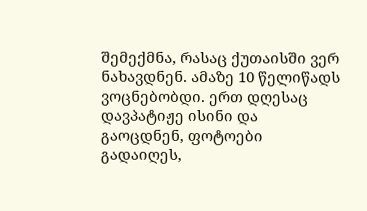შემექმნა, რასაც ქუთაისში ვერ ნახავდნენ. ამაზე 10 წელიწადს ვოცნებობდი. ერთ დღესაც დავპატიჟე ისინი და გაოცდნენ, ფოტოები გადაიღეს,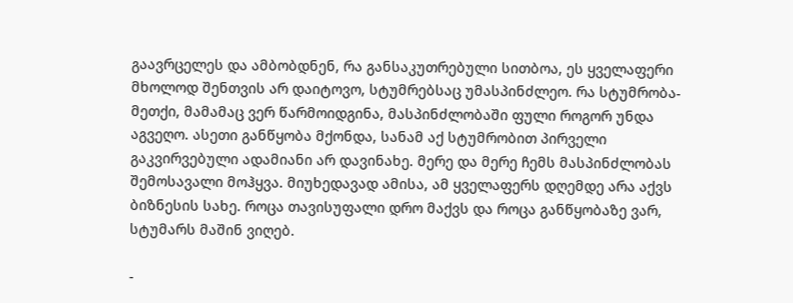გაავრცელეს და ამბობდნენ, რა განსაკუთრებული სითბოა, ეს ყველაფერი მხოლოდ შენთვის არ დაიტოვო, სტუმრებსაც უმასპინძლეო. რა სტუმრობა-მეთქი, მამამაც ვერ წარმოიდგინა, მასპინძლობაში ფული როგორ უნდა აგვეღო. ასეთი განწყობა მქონდა, სანამ აქ სტუმრობით პირველი გაკვირვებული ადამიანი არ დავინახე. მერე და მერე ჩემს მასპინძლობას შემოსავალი მოჰყვა. მიუხედავად ამისა, ამ ყველაფერს დღემდე არა აქვს ბიზნესის სახე. როცა თავისუფალი დრო მაქვს და როცა განწყობაზე ვარ, სტუმარს მაშინ ვიღებ.

-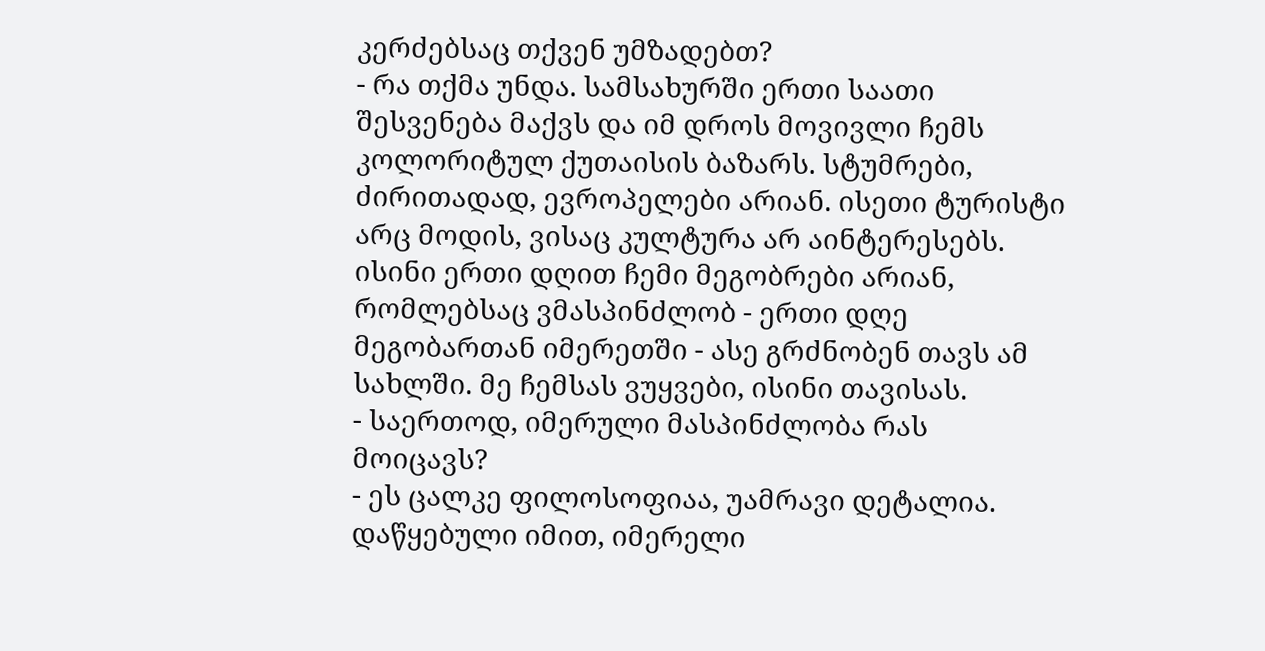კერძებსაც თქვენ უმზადებთ?
- რა თქმა უნდა. სამსახურში ერთი საათი შესვენება მაქვს და იმ დროს მოვივლი ჩემს კოლორიტულ ქუთაისის ბაზარს. სტუმრები, ძირითადად, ევროპელები არიან. ისეთი ტურისტი არც მოდის, ვისაც კულტურა არ აინტერესებს. ისინი ერთი დღით ჩემი მეგობრები არიან, რომლებსაც ვმასპინძლობ - ერთი დღე მეგობართან იმერეთში - ასე გრძნობენ თავს ამ სახლში. მე ჩემსას ვუყვები, ისინი თავისას.
- საერთოდ, იმერული მასპინძლობა რას მოიცავს?
- ეს ცალკე ფილოსოფიაა, უამრავი დეტალია. დაწყებული იმით, იმერელი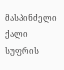მასპინძელი ქალი სუფრის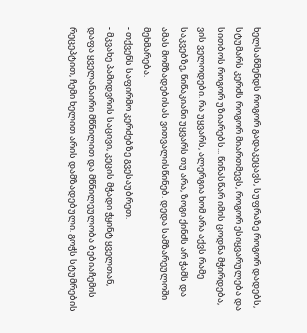ხელსაწმენდს როგორ გადაკეცავს, სუფრაზე როგორ დადებს, სტუმარს კერძს როგორ მიართმევს, როგორ ესიყვარულება და სითბოს როგორ უზიარებს... წინასწარ იმის ცოდნა მჭირდება, ვის ველოდები. რა უყვარს, ალერგია ხომ არა აქვს რამე საკვებზე, წიწაკიანი უყვარს თუ არა, ზოგი ქინძს არ ჭამს და ამას მომზადებისას ვითვალისწინებ. დედა სამზარეულოში მეხმარება.
- თქვენს საფირმო კერძებზე გვესაუბრეთ.
- მკვახე პამიდვრის საცივი, კეცის მჭადი ჭყინტ ყველთან, დაფა ყველანაირი მწნილით და მწნილეულობა ბებიაჩემის რეცეპტით, ჩემი ხელით არის დამზადებული. გოჭს სტუმრების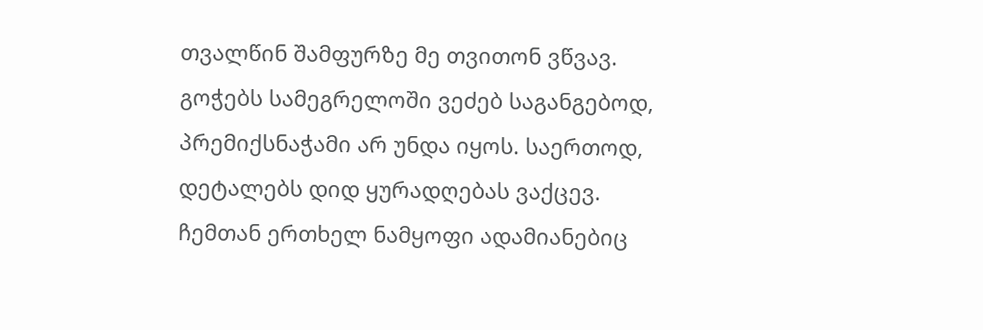თვალწინ შამფურზე მე თვითონ ვწვავ. გოჭებს სამეგრელოში ვეძებ საგანგებოდ, პრემიქსნაჭამი არ უნდა იყოს. საერთოდ, დეტალებს დიდ ყურადღებას ვაქცევ. ჩემთან ერთხელ ნამყოფი ადამიანებიც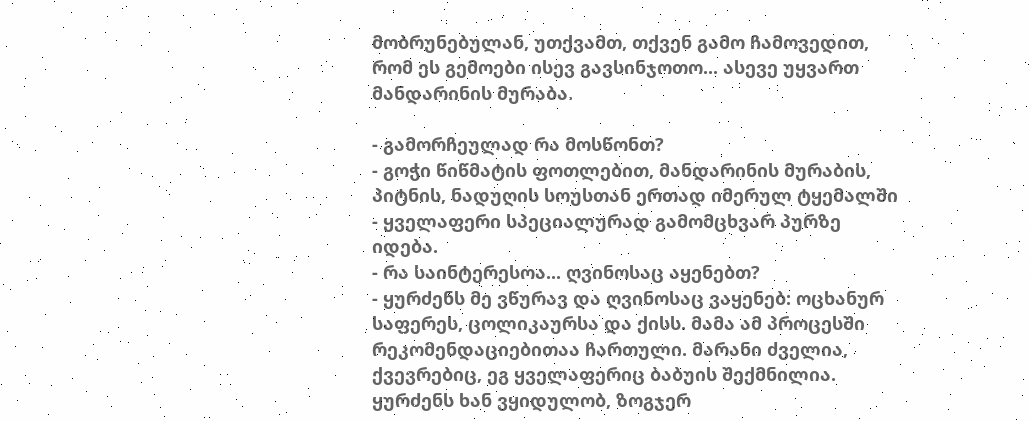მობრუნებულან, უთქვამთ, თქვენ გამო ჩამოვედით, რომ ეს გემოები ისევ გავსინჯოთო... ასევე უყვართ მანდარინის მურაბა.

- გამორჩეულად რა მოსწონთ?
- გოჭი წიწმატის ფოთლებით, მანდარინის მურაბის, პიტნის, ნადუღის სოუსთან ერთად იმერულ ტყემალში - ყველაფერი სპეციალურად გამომცხვარ პურზე იდება.
- რა საინტერესოა... ღვინოსაც აყენებთ?
- ყურძენს მე ვწურავ და ღვინოსაც ვაყენებ: ოცხანურ საფერეს, ცოლიკაურსა და ქისს. მამა ამ პროცესში რეკომენდაციებითაა ჩართული. მარანი ძველია, ქვევრებიც, ეგ ყველაფერიც ბაბუის შექმნილია. ყურძენს ხან ვყიდულობ, ზოგჯერ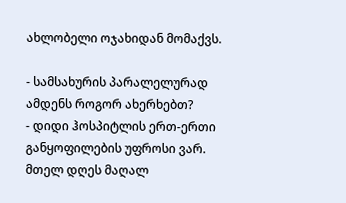ახლობელი ოჯახიდან მომაქვს.

- სამსახურის პარალელურად ამდენს როგორ ახერხებთ?
- დიდი ჰოსპიტლის ერთ-ერთი განყოფილების უფროსი ვარ. მთელ დღეს მაღალ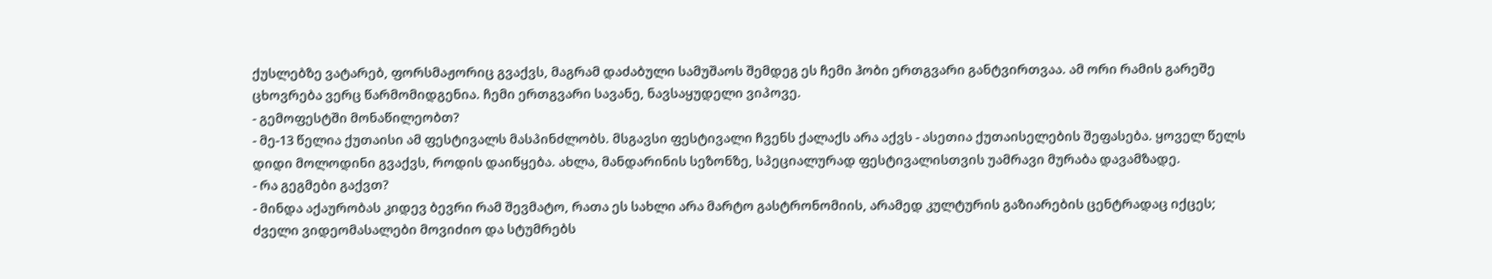ქუსლებზე ვატარებ, ფორსმაჟორიც გვაქვს, მაგრამ დაძაბული სამუშაოს შემდეგ ეს ჩემი ჰობი ერთგვარი განტვირთვაა. ამ ორი რამის გარეშე ცხოვრება ვერც წარმომიდგენია. ჩემი ერთგვარი სავანე, ნავსაყუდელი ვიპოვე.
- გემოფესტში მონაწილეობთ?
- მე-13 წელია ქუთაისი ამ ფესტივალს მასპინძლობს. მსგავსი ფესტივალი ჩვენს ქალაქს არა აქვს - ასეთია ქუთაისელების შეფასება. ყოველ წელს დიდი მოლოდინი გვაქვს, როდის დაიწყება. ახლა, მანდარინის სეზონზე, სპეციალურად ფესტივალისთვის უამრავი მურაბა დავამზადე.
- რა გეგმები გაქვთ?
- მინდა აქაურობას კიდევ ბევრი რამ შევმატო, რათა ეს სახლი არა მარტო გასტრონომიის, არამედ კულტურის გაზიარების ცენტრადაც იქცეს; ძველი ვიდეომასალები მოვიძიო და სტუმრებს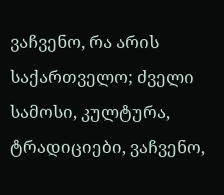ვაჩვენო, რა არის საქართველო; ძველი სამოსი, კულტურა, ტრადიციები, ვაჩვენო,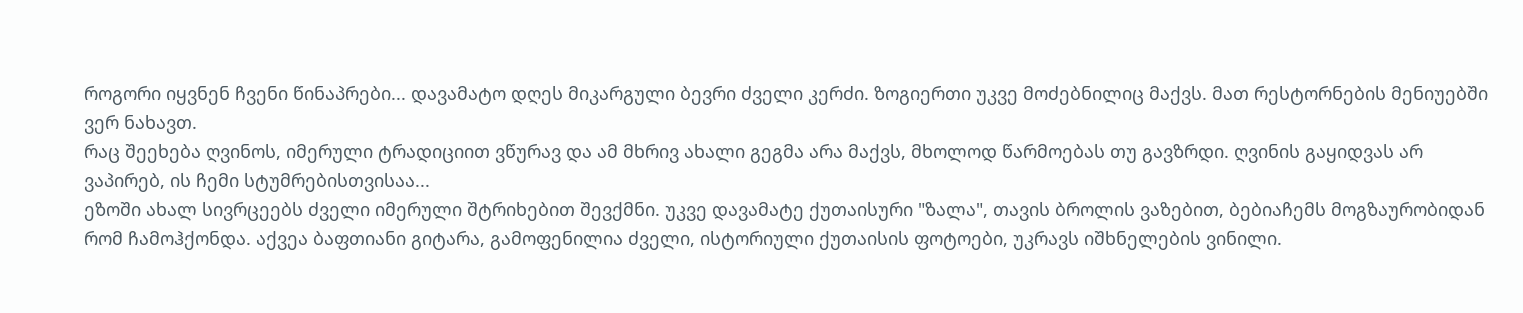როგორი იყვნენ ჩვენი წინაპრები... დავამატო დღეს მიკარგული ბევრი ძველი კერძი. ზოგიერთი უკვე მოძებნილიც მაქვს. მათ რესტორნების მენიუებში ვერ ნახავთ.
რაც შეეხება ღვინოს, იმერული ტრადიციით ვწურავ და ამ მხრივ ახალი გეგმა არა მაქვს, მხოლოდ წარმოებას თუ გავზრდი. ღვინის გაყიდვას არ ვაპირებ, ის ჩემი სტუმრებისთვისაა...
ეზოში ახალ სივრცეებს ძველი იმერული შტრიხებით შევქმნი. უკვე დავამატე ქუთაისური "ზალა", თავის ბროლის ვაზებით, ბებიაჩემს მოგზაურობიდან რომ ჩამოჰქონდა. აქვეა ბაფთიანი გიტარა, გამოფენილია ძველი, ისტორიული ქუთაისის ფოტოები, უკრავს იშხნელების ვინილი.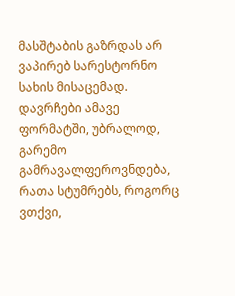მასშტაბის გაზრდას არ ვაპირებ სარესტორნო სახის მისაცემად. დავრჩები ამავე ფორმატში, უბრალოდ, გარემო გამრავალფეროვნდება, რათა სტუმრებს, როგორც ვთქვი,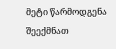მეტი წარმოდგენა შეექმნათ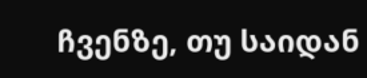ჩვენზე, თუ საიდან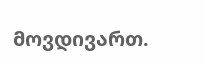მოვდივართ.